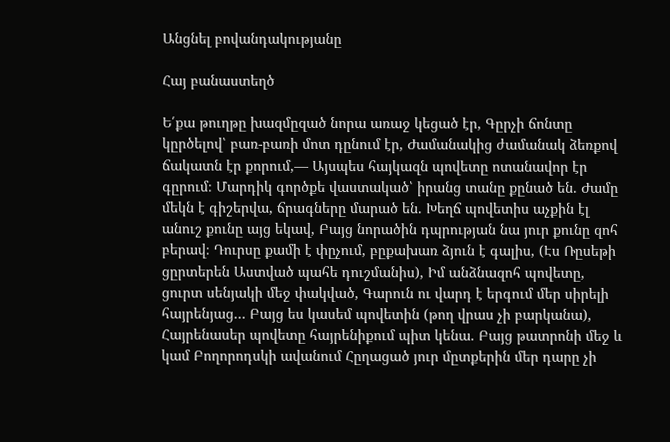Անցնել բովանդակությանը

Հայ բանաստեղծ

Ե՛քա թուղթը խազմըզած նորա առաջ կեցած էր, Գըրչի ճոնտը կըրծելով՝ բառ-բառի մոտ դընում էր, Ժամանակից ժամանակ ձեռքով ճակատն էր քորում,— Այսպես հայկազն պովետը ոտանավոր էր գըրում։ Մարդիկ գործքե վաստակած՝ իրանց տանը քընած են. Ժամը մեկն է գիշերվա, ճրագները մարած են. Խեղճ պովետիս աչքին էլ անուշ քունը այց եկավ, Բայց նորածին դպրության նա յուր քունը զոհ բերավ։ Դուրսը քամի է փըչում, բըքախառ ձյուն է գալիս, (Էս Ռըսեթի ցըրտերեն Աստված պահե դուշմանիս), Իմ անձնազոհ պովետը, ցուրտ սենյակի մեջ փակված, Գարուն ու վարդ է երգում մեր սիրելի հայրենյաց… Բայց ես կասեմ պովետին (թող վրաս չի բարկանա), Հայրենասեր պովետը հայրենիքում պիտ կենա. Բայց թատրոնի մեջ և կամ Բողորոդսկի ավանում Հըղացած յուր մըտքերին մեր դարը չի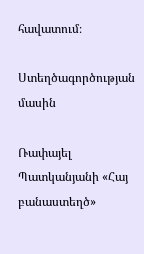հավատում։

Ստեղծագործության մասին

Ռափայել Պատկանյանի «Հայ բանաստեղծ»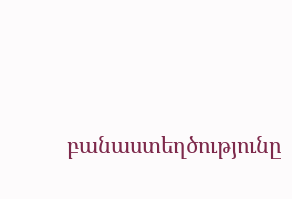բանաստեղծությունը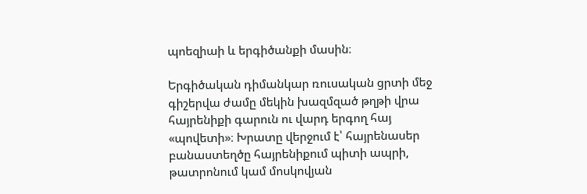պոեզիաի և երգիծանքի մասին։

Երգիծական դիմանկար ռուսական ցրտի մեջ գիշերվա ժամը մեկին խազմզած թղթի վրա հայրենիքի գարուն ու վարդ երգող հայ «պովետի»։ Խրատը վերջում է՝ հայրենասեր բանաստեղծը հայրենիքում պիտի ապրի, թատրոնում կամ մոսկովյան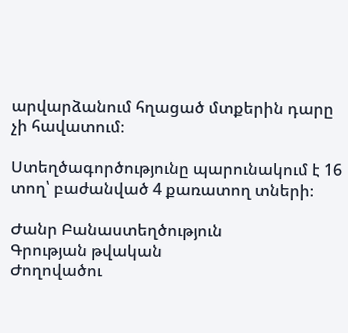արվարձանում հղացած մտքերին դարը չի հավատում։

Ստեղծագործությունը պարունակում է 16 տող՝ բաժանված 4 քառատող տների։

Ժանր Բանաստեղծություն
Գրության թվական
Ժողովածու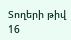Տողերի թիվ 16